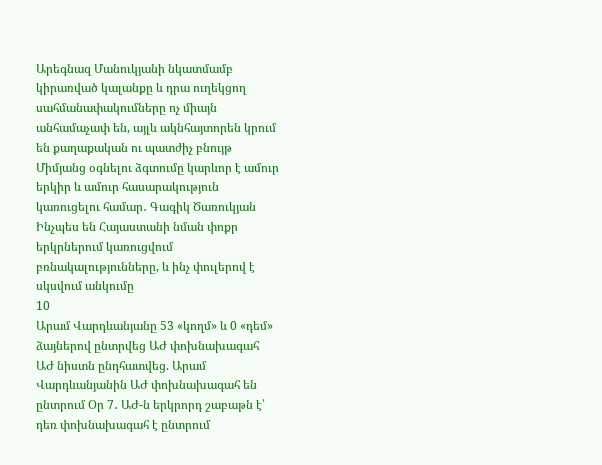Արեգնազ Մանուկյանի նկատմամբ կիրառված կալանքը և դրա ուղեկցող սահմանափակումները ոչ միայն անհամաչափ են, այլև ակնհայտորեն կրում են քաղաքական ու պատժիչ բնույթ Միմյանց օգնելու ձգտումը կարևոր է ամուր երկիր և ամուր հասարակություն կառուցելու համար․ Գագիկ Ծառուկյան Ինչպես են Հայաստանի նման փոքր երկրներում կառուցվում բռնակալությունները, և ինչ փուլերով է սկսվում անկումը
10
Արամ Վարդևանյանը 53 «կողմ» և 0 «դեմ» ձայներով ընտրվեց ԱԺ փոխնախագահ ԱԺ նիստն ընդհատվեց. Արամ Վարդևանյանին ԱԺ փոխնախագահ են ընտրում Օր 7․ ԱԺ-ն երկրորդ շաբաթն է՝ դեռ փոխնախագահ է ընտրում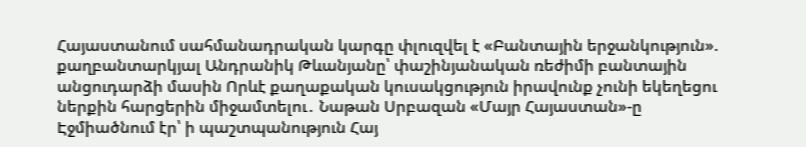Հայաստանում սահմանադրական կարգը փլուզվել է «Բանտային երջանկություն». քաղբանտարկյալ Անդրանիկ Թևանյանը՝ փաշինյանական ռեժիմի բանտային անցուդարձի մասին Որևէ քաղաքական կուսակցություն իրավունք չունի եկեղեցու ներքին հարցերին միջամտելու․ Նաթան Սրբազան «Մայր Հայաստան»-ը Էջմիածնում էր՝ ի պաշտպանություն Հայ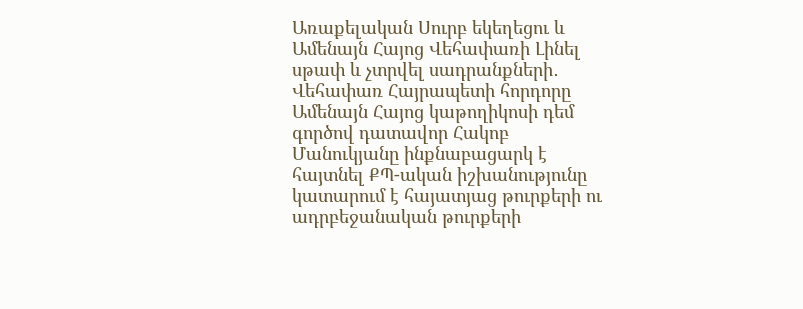Առաքելական Սուրբ եկեղեցու և Ամենայն Հայոց Վեհափառի Լինել սթափ և չտրվել սադրանքների․ Վեհափառ Հայրապետի հորդորը Ամենայն Հայոց կաթողիկոսի դեմ գործով դատավոր Հակոբ Մանուկյանը ինքնաբացարկ է հայտնել ՔՊ-ական իշխանությունը կատարում է հայատյաց թուրքերի ու ադրբեջանական թուրքերի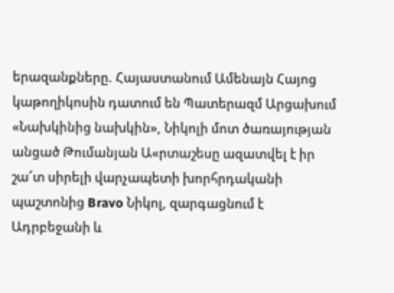երազանքները. Հայաստանում Ամենայն Հայոց կաթողիկոսին դատում են Պատերազմ Արցախում
«Նախկինից նախկին», Նիկոլի մոտ ծառայության անցած Թումանյան Ա«րտաշեսը ազատվել է իր շա՜տ սիրելի վարչապետի խորհրդականի պաշտոնից Bravo Նիկոլ, զարգացնում է Ադրբեջանի և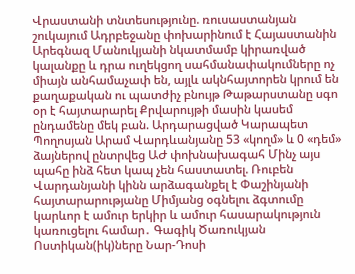Վրաստանի տնտեսությունը. ռուսաստանյան շուկայում Ադրբեջանը փոխարինում է Հայաստանին Արեգնազ Մանուկյանի նկատմամբ կիրառված կալանքը և դրա ուղեկցող սահմանափակումները ոչ միայն անհամաչափ են, այլև ակնհայտորեն կրում են քաղաքական ու պատժիչ բնույթ Թաթարստանը սգո օր է հայտարարել Քրվարույթի մասին կասեմ ընդամենը մեկ բան. Արդարացված Կարապետ Պողոսյան Արամ Վարդևանյանը 53 «կողմ» և 0 «դեմ» ձայներով ընտրվեց ԱԺ փոխնախագահ Մինչ այս պահը ինձ հետ կապ չեն հաստատել. Ռուբեն Վարդանյանի կինն արձագանքել է Փաշինյանի հայտարարությանը Միմյանց օգնելու ձգտումը կարևոր է ամուր երկիր և ամուր հասարակություն կառուցելու համար․ Գագիկ Ծառուկյան Ոստիկան(իկ)ները Նար-Դոսի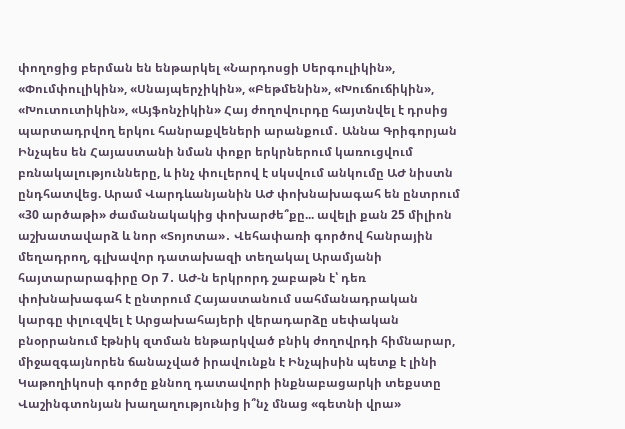փողոցից բերման են ենթարկել «Նարդոսցի Սերգուլիկին», «Փումփուլիկին», «Սնայպերչիկին», «Բեթմենին», «Խուճուճիկին», «Խուտուտիկին», «Այֆոնչիկին» Հայ ժողովուրդը հայտնվել է դրսից պարտադրվող երկու հանրաքվեների արանքում․ Աննա Գրիգորյան Ինչպես են Հայաստանի նման փոքր երկրներում կառուցվում բռնակալությունները, և ինչ փուլերով է սկսվում անկումը ԱԺ նիստն ընդհատվեց. Արամ Վարդևանյանին ԱԺ փոխնախագահ են ընտրում «30 արծաթի» ժամանակակից փոխարժե՞քը... ավելի քան 25 միլիոն աշխատավարձ և նոր «Տոյոտա»․ Վեհափառի գործով հանրային մեղադրող, գլխավոր դատախազի տեղակալ Արամյանի հայտարարագիրը Օր 7․ ԱԺ-ն երկրորդ շաբաթն է՝ դեռ փոխնախագահ է ընտրում Հայաստանում սահմանադրական կարգը փլուզվել է Արցախահայերի վերադարձը սեփական բնօրրանում էթնիկ զտման ենթարկված բնիկ ժողովրդի հիմնարար, միջազգայնորեն ճանաչված իրավունքն է Ինչպիսին պետք է լինի Կաթողիկոսի գործը քննող դատավորի ինքնաբացարկի տեքստը Վաշինգտոնյան խաղաղությունից ի՞նչ մնաց «գետնի վրա»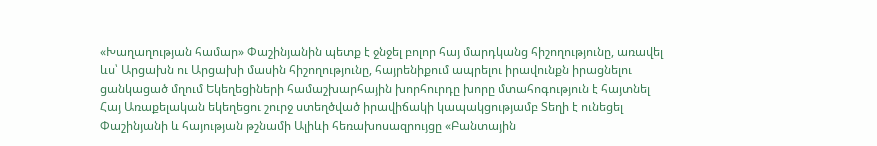«Խաղաղության համար» Փաշինյանին պետք է ջնջել բոլոր հայ մարդկանց հիշողությունը, առավել ևս՝ Արցախն ու Արցախի մասին հիշողությունը, հայրենիքում ապրելու իրավունքն իրացնելու ցանկացած մղում Եկեղեցիների համաշխարհային խորհուրդը խորը մտահոգություն է հայտնել Հայ Առաքելական եկեղեցու շուրջ ստեղծված իրավիճակի կապակցությամբ Տեղի է ունեցել Փաշինյանի և հայության թշնամի Ալիևի հեռախոսազրույցը «Բանտային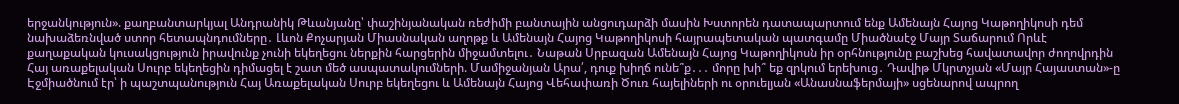երջանկություն». քաղբանտարկյալ Անդրանիկ Թևանյանը՝ փաշինյանական ռեժիմի բանտային անցուդարձի մասին Խստորեն դատապարտում ենք Ամենայն Հայոց Կաթողիկոսի դեմ նախաձեռնված ստոր հետապնդումները․ Լևոն Քոչարյան Միասնական աղոթք և Ամենայն Հայոց Կաթողիկոսի հայրապետական պատգամը Միածնաէջ Մայր Տաճարում Որևէ քաղաքական կուսակցություն իրավունք չունի եկեղեցու ներքին հարցերին միջամտելու․ Նաթան Սրբազան Ամենայն Հայոց Կաթողիկոսն իր օրհնությունը բաշխեց հավատավոր ժողովրդին Հայ առաքելական Սուրբ եկեղեցին դիմացել է շատ մեծ ասպատակումների. Մամիջանյան Արա՛, դուք խիղճ ունե՞ք․․․ մորը խի՞ եք զրկում երեխուց․ Դավիթ Մկրտչյան «Մայր Հայաստան»-ը Էջմիածնում էր՝ ի պաշտպանություն Հայ Առաքելական Սուրբ եկեղեցու և Ամենայն Հայոց Վեհափառի Ծուռ հայելիների ու օրուելյան «Անասնաֆերմայի» սցենարով ապրող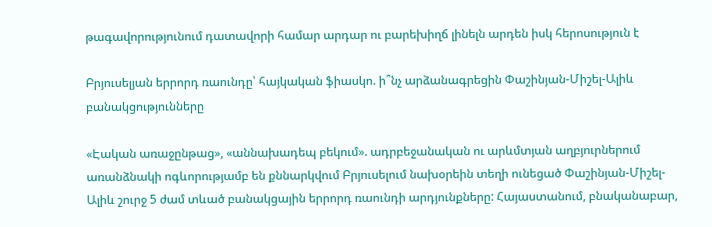թագավորությունում դատավորի համար արդար ու բարեխիղճ լինելն արդեն իսկ հերոսություն է

Բրյուսելյան երրորդ ռաունդը՝ հայկական ֆիասկո. ի՞նչ արձանագրեցին Փաշինյան-Միշել-Ալիև բանակցությունները

«Էական առաջընթաց», «աննախադեպ բեկում». ադրբեջանական ու արևմտյան աղբյուրներում առանձնակի ոգևորությամբ են քննարկվում Բրյուսելում նախօրեին տեղի ունեցած Փաշինյան-Միշել-Ալիև շուրջ 5 ժամ տևած բանակցային երրորդ ռաունդի արդյունքները: Հայաստանում, բնականաբար,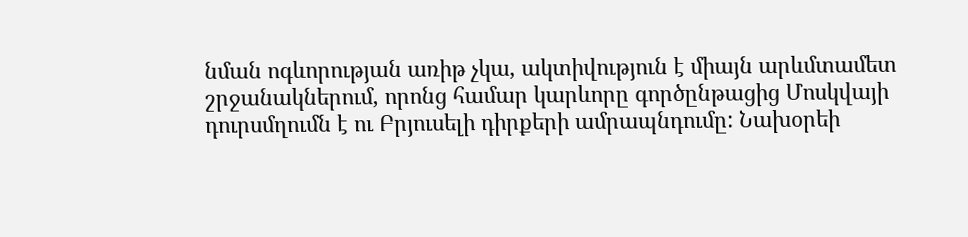նման ոգևորության առիթ չկա, ակտիվություն է միայն արևմտամետ շրջանակներում, որոնց համար կարևորը գործընթացից Մոսկվայի դուրսմղումն է ու Բրյուսելի դիրքերի ամրապնդումը: Նախօրեի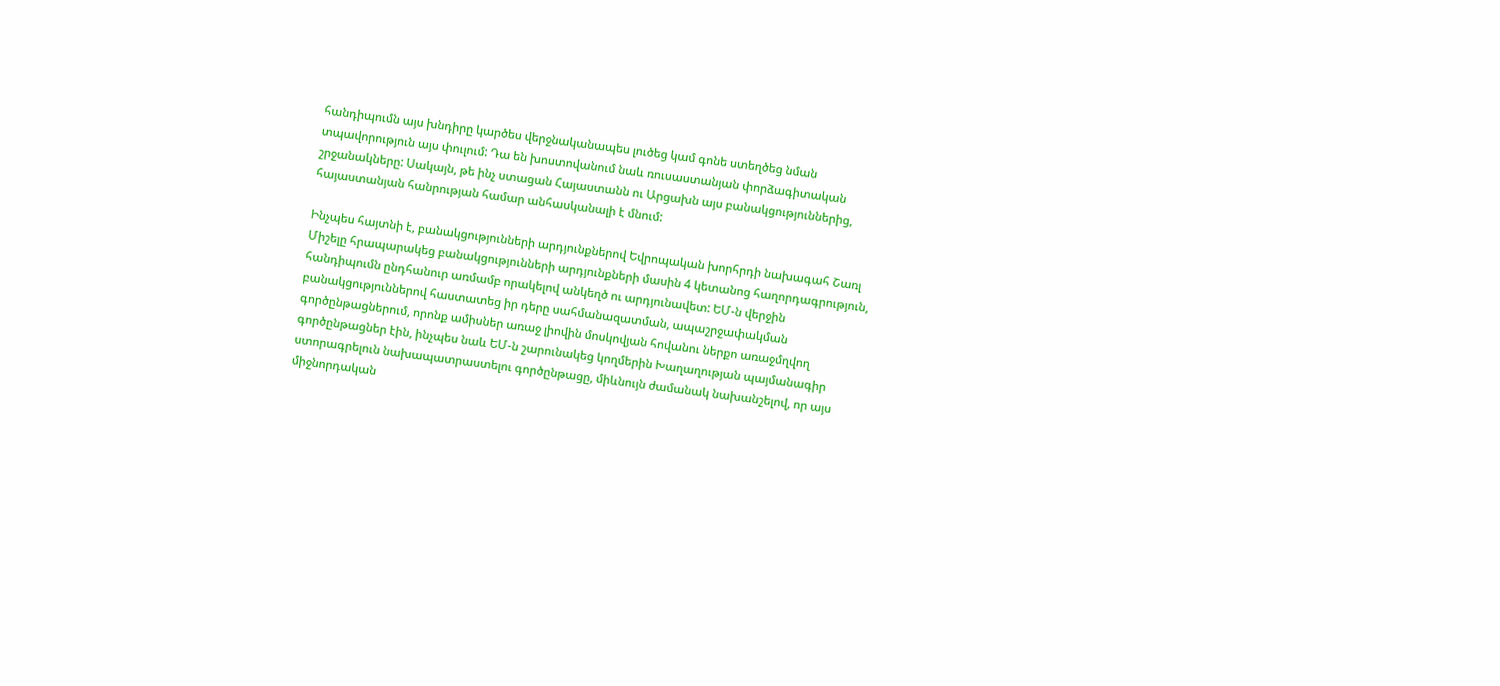հանդիպումն այս խնդիրը կարծես վերջնականապես լուծեց կամ գոնե ստեղծեց նման տպավորություն այս փուլում: Դա են խոստովանում նաև ռուսաստանյան փորձագիտական շրջանակները: Սակայն, թե ինչ ստացան Հայաստանն ու Արցախն այս բանակցություններից, հայաստանյան հանրության համար անհասկանալի է մնում:

Ինչպես հայտնի է, բանակցությունների արդյունքներով Եվրոպական խորհրդի նախագահ Շառլ Միշելը հրապարակեց բանակցությունների արդյունքների մասին 4 կետանոց հաղորդագրություն, հանդիպումն ընդհանուր առմամբ որակելով անկեղծ ու արդյունավետ: ԵՄ-ն վերջին բանակցություններով հաստատեց իր դերը սահմանազատման, ապաշրջափակման գործընթացներում, որոնք ամիսներ առաջ լիովին մոսկովյան հովանու ներքո առաջմղվող գործընթացներ էին, ինչպես նաև ԵՄ-ն շարունակեց կողմերին Խաղաղության պայմանագիր ստորագրելուն նախապատրաստելու գործընթացը, միևնույն ժամանակ նախանշելով, որ այս միջնորդական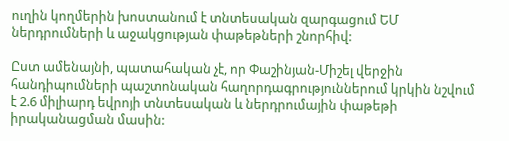ուղին կողմերին խոստանում է տնտեսական զարգացում ԵՄ ներդրումների և աջակցության փաթեթների շնորհիվ:

Ըստ ամենայնի, պատահական չէ, որ Փաշինյան-Միշել վերջին հանդիպումների պաշտոնական հաղորդագրություններում կրկին նշվում է 2.6 միլիարդ եվրոյի տնտեսական և ներդրումային փաթեթի իրականացման մասին: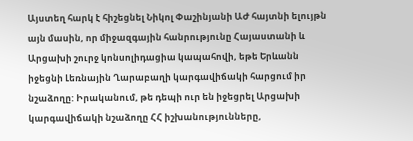Այստեղ հարկ է հիշեցնել Նիկոլ Փաշինյանի ԱԺ հայտնի ելույթն այն մասին, որ միջազգային հանրությունը Հայաստանի և Արցախի շուրջ կոնսոլիդացիա կապահովի, եթե Երևանն իջեցնի Լեռնային Ղարաբաղի կարգավիճակի հարցում իր նշաձողը: Իրականում, թե դեպի ուր են իջեցրել Արցախի կարգավիճակի նշաձողը ՀՀ իշխանությունները,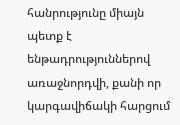հանրությունը միայն պետք է ենթադրություններով առաջնորդվի, քանի որ կարգավիճակի հարցում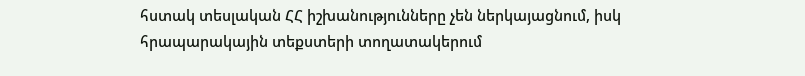հստակ տեսլական ՀՀ իշխանությունները չեն ներկայացնում, իսկ հրապարակային տեքստերի տողատակերում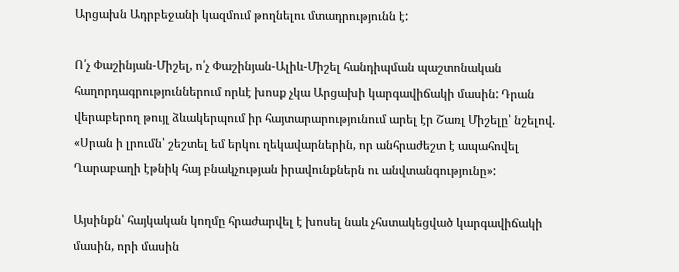Արցախն Ադրբեջանի կազմում թողնելու մտադրությունն է:

Ո՛չ Փաշինյան-Միշել, ո՛չ Փաշինյան-Ալիև-Միշել հանդիպման պաշտոնական հաղորդագրություններում որևէ խոսք չկա Արցախի կարգավիճակի մասին: Դրան վերաբերող թույլ ձևակերպում իր հայտարարությունում արել էր Շառլ Միշելը՝ նշելով. «Սրան ի լրումն՝ շեշտել եմ երկու ղեկավարներին, որ անհրաժեշտ է ապահովել Ղարաբաղի էթնիկ հայ բնակչության իրավունքներն ու անվտանգությունը»:

Այսինքն՝ հայկական կողմը հրաժարվել է խոսել նաև չհստակեցված կարգավիճակի մասին, որի մասին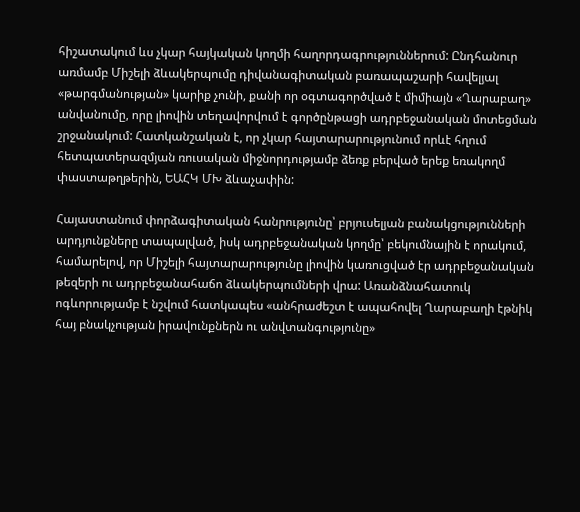հիշատակում ևս չկար հայկական կողմի հաղորդագրություններում: Ընդհանուր առմամբ Միշելի ձևակերպումը դիվանագիտական բառապաշարի հավելյալ «թարգմանության» կարիք չունի, քանի որ օգտագործված է միմիայն «Ղարաբաղ» անվանումը, որը լիովին տեղավորվում է գործընթացի ադրբեջանական մոտեցման շրջանակում: Հատկանշական է, որ չկար հայտարարությունում որևէ հղում հետպատերազմյան ռուսական միջնորդությամբ ձեռք բերված երեք եռակողմ փաստաթղթերին, ԵԱՀԿ ՄԽ ձևաչափին:

Հայաստանում փորձագիտական հանրությունը՝ բրյուսելյան բանակցությունների արդյունքները տապալված, իսկ ադրբեջանական կողմը՝ բեկումնային է որակում, համարելով, որ Միշելի հայտարարությունը լիովին կառուցված էր ադրբեջանական թեզերի ու ադրբեջանահաճո ձևակերպումների վրա: Առանձնահատուկ ոգևորությամբ է նշվում հատկապես «անհրաժեշտ է ապահովել Ղարաբաղի էթնիկ հայ բնակչության իրավունքներն ու անվտանգությունը»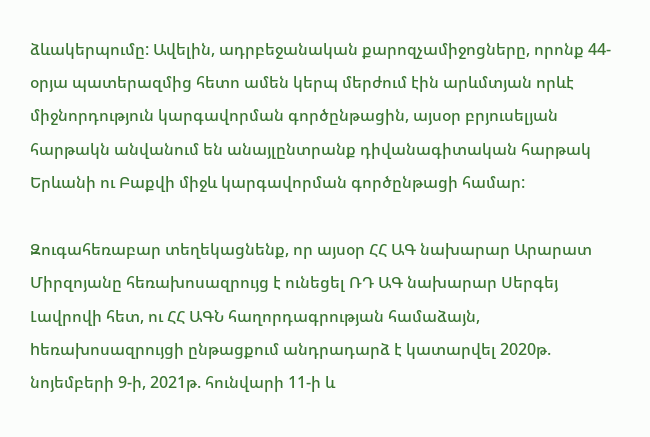ձևակերպումը: Ավելին, ադրբեջանական քարոզչամիջոցները, որոնք 44-օրյա պատերազմից հետո ամեն կերպ մերժում էին արևմտյան որևէ միջնորդություն կարգավորման գործընթացին, այսօր բրյուսելյան հարթակն անվանում են անայլընտրանք դիվանագիտական հարթակ Երևանի ու Բաքվի միջև կարգավորման գործընթացի համար:

Զուգահեռաբար տեղեկացնենք, որ այսօր ՀՀ ԱԳ նախարար Արարատ Միրզոյանը հեռախոսազրույց է ունեցել ՌԴ ԱԳ նախարար Սերգեյ Լավրովի հետ, ու ՀՀ ԱԳՆ հաղորդագրության համաձայն, hեռախոսազրույցի ընթացքում անդրադարձ է կատարվել 2020թ. նոյեմբերի 9-ի, 2021թ. հունվարի 11-ի և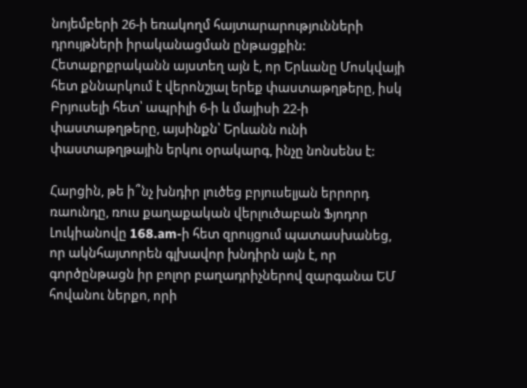նոյեմբերի 26-ի եռակողմ հայտարարությունների դրույթների իրականացման ընթացքին: Հետաքրքրականն այստեղ այն է, որ Երևանը Մոսկվայի հետ քննարկում է վերոնշյալ երեք փաստաթղթերը, իսկ Բրյուսելի հետ՝ ապրիլի 6-ի և մայիսի 22-ի փաստաթղթերը, այսինքն՝ Երևանն ունի փաստաթղթային երկու օրակարգ, ինչը նոնսենս է:

Հարցին, թե ի՞նչ խնդիր լուծեց բրյուսելյան երրորդ ռաունդը, ռուս քաղաքական վերլուծաբան Ֆյոդոր Լուկիանովը 168.am-ի հետ զրույցում պատասխանեց, որ ակնհայտորեն գլխավոր խնդիրն այն է, որ գործընթացն իր բոլոր բաղադրիչներով զարգանա ԵՄ հովանու ներքո, որի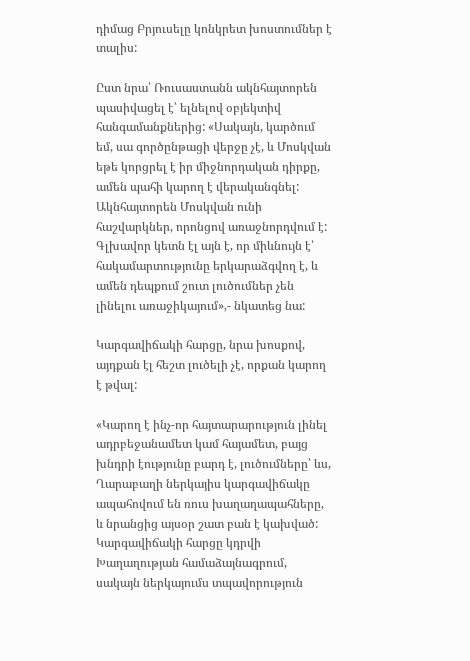դիմաց Բրյուսելը կոնկրետ խոստումներ է տալիս:

Ըստ նրա՝ Ռուսաստանն ակնհայտորեն պասիվացել է՝ ելնելով օբյեկտիվ հանգամանքներից: «Սակայն, կարծում եմ, սա գործընթացի վերջը չէ, և Մոսկվան եթե կորցրել է իր միջնորդական դիրքը, ամեն պահի կարող է վերականգնել: Ակնհայտորեն Մոսկվան ունի հաշվարկներ, որոնցով առաջնորդվում է: Գլխավոր կետն էլ այն է, որ միևնույն է՝ հակամարտությունը երկարաձգվող է, և ամեն դեպքում շուտ լուծումներ չեն լինելու առաջիկայում»,- նկատեց նա:

Կարգավիճակի հարցը, նրա խոսքով, այդքան էլ հեշտ լուծելի չէ, որքան կարող է թվալ:

«Կարող է ինչ-որ հայտարարություն լինել ադրբեջանամետ կամ հայամետ, բայց խնդրի էությունը բարդ է, լուծումները՝ ևս, Ղարաբաղի ներկայիս կարգավիճակը ապահովում են ռուս խաղաղապահները, և նրանցից այսօր շատ բան է կախված: Կարգավիճակի հարցը կդրվի Խաղաղության համաձայնագրում, սակայն ներկայումս տպավորություն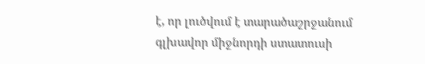է, որ լուծվում է տարածաշրջանում գլխավոր միջնորդի ստատուսի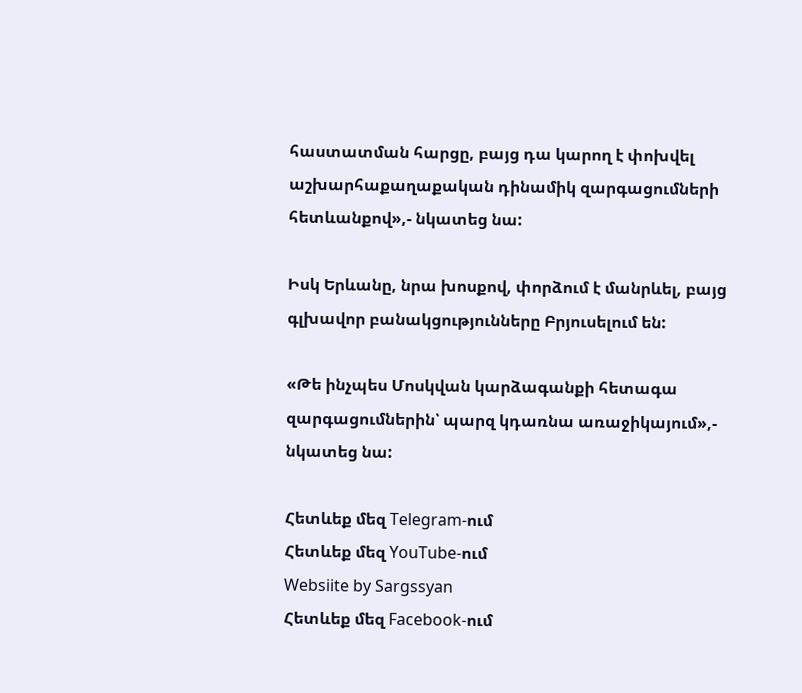հաստատման հարցը, բայց դա կարող է փոխվել աշխարհաքաղաքական դինամիկ զարգացումների հետևանքով»,- նկատեց նա:

Իսկ Երևանը, նրա խոսքով, փորձում է մանրևել, բայց գլխավոր բանակցությունները Բրյուսելում են:

«Թե ինչպես Մոսկվան կարձագանքի հետագա զարգացումներին՝ պարզ կդառնա առաջիկայում»,- նկատեց նա:

Հետևեք մեզ Telegram-ում
Հետևեք մեզ YouTube-ում
Websiite by Sargssyan
Հետևեք մեզ Facebook-ում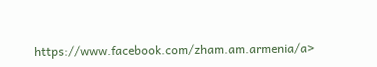https://www.facebook.com/zham.am.armenia/a>